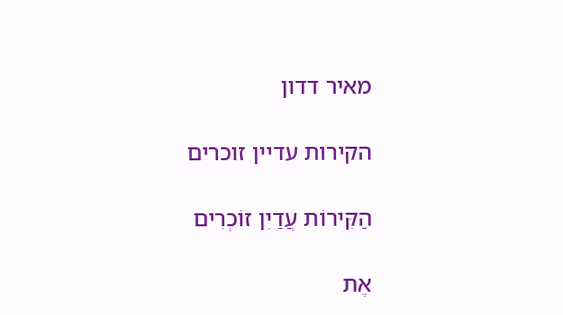מאיר דדון

הקירות עדיין זוכרים

הַקִּירוֹת עֲדַיִן זוֹכְרִים

אֶת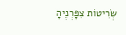שְׂרִיטוֹת צִפָּרְנֶיהָ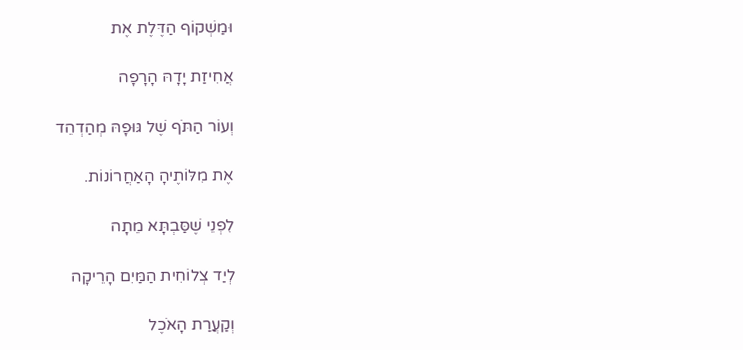וּמַשְׁקוֹף הַדֶּלֶת אֶת

אֲחִיזַת יָדָהּ הָרָפָה

וְעוֹר הַתֹּף שֶׁל גּוּפָהּ מְהַדְהֵד

אֶת מִלּוֹתֶיהָ הָאַחֲרוֹנוֹת.

לִפְנֵי שֶׁסַּבְתָּא מֵתָה

לְיַד צְלוֹחִית הַמַּיִם הָרֵיקָה

וְקַעֲרַת הָאֹכֶל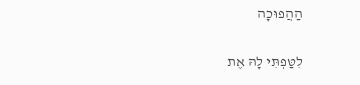הַהֲפוּכָה

לִטַּפְתִּי לָהּ אֶת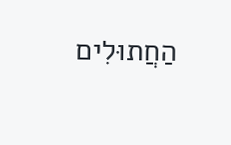הַחֲתוּלִים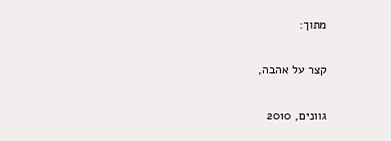מתוך:

קצר על אהבה,

גוונים, 2010